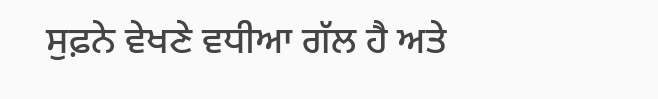ਸੁਫ਼ਨੇ ਵੇਖਣੇ ਵਧੀਆ ਗੱਲ ਹੈ ਅਤੇ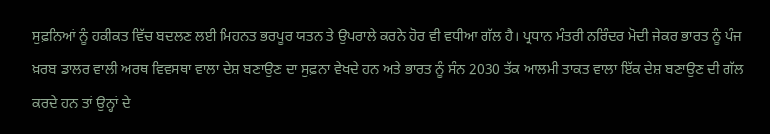ਸੁਫ਼ਨਿਆਂ ਨੂੰ ਹਕੀਕਤ ਵਿੱਚ ਬਦਲਣ ਲਈ ਮਿਹਨਤ ਭਰਪੂਰ ਯਤਨ ਤੇ ਉਪਰਾਲੇ ਕਰਨੇ ਹੋਰ ਵੀ ਵਧੀਆ ਗੱਲ ਹੈ। ਪ੍ਰਧਾਨ ਮੰਤਰੀ ਨਰਿੰਦਰ ਮੋਦੀ ਜੇਕਰ ਭਾਰਤ ਨੂੰ ਪੰਜ ਖ਼ਰਬ ਡਾਲਰ ਵਾਲੀ ਅਰਥ ਵਿਵਸਥਾ ਵਾਲਾ ਦੇਸ਼ ਬਣਾਉਣ ਦਾ ਸੁਫ਼ਨਾ ਵੇਖਦੇ ਹਨ ਅਤੇ ਭਾਰਤ ਨੂੰ ਸੰਨ 2030 ਤੱਕ ਆਲਮੀ ਤਾਕਤ ਵਾਲਾ ਇੱਕ ਦੇਸ਼ ਬਣਾਉਣ ਦੀ ਗੱਲ ਕਰਦੇ ਹਨ ਤਾਂ ਉਨ੍ਹਾਂ ਦੇ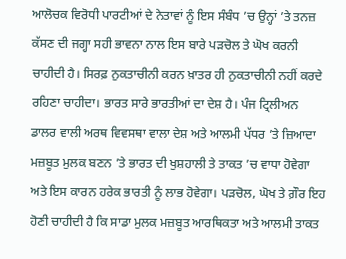ਆਲੋਚਕ ਵਿਰੋਧੀ ਪਾਰਟੀਆਂ ਦੇ ਨੇਤਾਵਾਂ ਨੂੰ ਇਸ ਸੰਬੰਧ ’ਚ ਉਨ੍ਹਾਂ ’ਤੇ ਤਨਜ਼ ਕੱਸਣ ਦੀ ਜਗ੍ਹਾ ਸਹੀ ਭਾਵਨਾ ਨਾਲ ਇਸ ਬਾਰੇ ਪੜਚੋਲ ਤੇ ਘੋਖ ਕਰਨੀ ਚਾਹੀਦੀ ਹੈ। ਸਿਰਫ਼ ਨੁਕਤਾਚੀਨੀ ਕਰਨ ਖ਼ਾਤਰ ਹੀ ਨੁਕਤਾਚੀਨੀ ਨਹੀਂ ਕਰਦੇ ਰਹਿਣਾ ਚਾਹੀਦਾ। ਭਾਰਤ ਸਾਰੇ ਭਾਰਤੀਆਂ ਦਾ ਦੇਸ਼ ਹੈ। ਪੰਜ ਟ੍ਰਿਲੀਅਨ ਡਾਲਰ ਵਾਲੀ ਅਰਥ ਵਿਵਸਥਾ ਵਾਲਾ ਦੇਸ਼ ਅਤੇ ਆਲਮੀ ਪੱਧਰ ’ਤੇ ਜ਼ਿਆਦਾ ਮਜ਼ਬੂਤ ਮੁਲਕ ਬਣਨ ’ਤੇ ਭਾਰਤ ਦੀ ਖੁਸ਼ਹਾਲੀ ਤੇ ਤਾਕਤ ’ਚ ਵਾਧਾ ਹੋਵੇਗਾ ਅਤੇ ਇਸ ਕਾਰਨ ਹਰੇਕ ਭਾਰਤੀ ਨੂੰ ਲਾਭ ਹੋਵੇਗਾ। ਪੜਚੋਲ, ਘੋਖ ਤੇ ਗ਼ੌਰ ਇਹ ਹੋਣੀ ਚਾਹੀਦੀ ਹੈ ਕਿ ਸਾਡਾ ਮੁਲਕ ਮਜ਼ਬੂਤ ਆਰਥਿਕਤਾ ਅਤੇ ਆਲਮੀ ਤਾਕਤ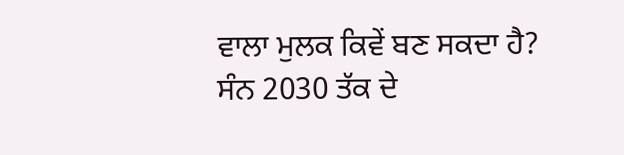ਵਾਲਾ ਮੁਲਕ ਕਿਵੇਂ ਬਣ ਸਕਦਾ ਹੈ?
ਸੰਨ 2030 ਤੱਕ ਦੇ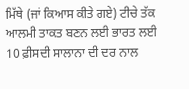ਮਿੱਥੇ (ਜਾਂ ਕਿਆਸ ਕੀਤੇ ਗਏ) ਟੀਚੇ ਤੱਕ ਆਲਮੀ ਤਾਕਤ ਬਣਨ ਲਈ ਭਾਰਤ ਲਈ 10 ਫ਼ੀਸਦੀ ਸਾਲਾਨਾ ਦੀ ਦਰ ਨਾਲ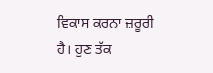ਵਿਕਾਸ ਕਰਨਾ ਜ਼ਰੂਰੀ ਹੈ। ਹੁਣ ਤੱਕ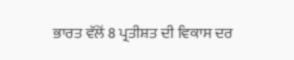ਭਾਰਤ ਵੱਲੋਂ 8 ਪ੍ਰਤੀਸ਼ਤ ਦੀ ਵਿਕਾਸ ਦਰ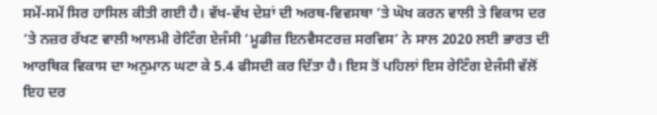ਸਮੇਂ-ਸਮੇਂ ਸਿਰ ਹਾਸਿਲ ਕੀਤੀ ਗਈ ਹੈ। ਵੱਖ-ਵੱਖ ਦੇਸ਼ਾਂ ਦੀ ਅਰਥ-ਵਿਵਸਥਾ ’ਤੇ ਘੋਖ ਕਰਨ ਵਾਲੀ ਤੇ ਵਿਕਾਸ ਦਰ ’ਤੇ ਨਜ਼ਰ ਰੱਖਣ ਵਾਲੀ ਆਲਮੀ ਰੇਟਿੰਗ ਏਜੰਸੀ ‘ਮੂਡੀਜ਼ ਇਨਵੈਸਟਰਜ਼ ਸਰਵਿਸ’ ਨੇ ਸਾਲ 2020 ਲਈ ਭਾਰਤ ਦੀ ਆਰਥਿਕ ਵਿਕਾਸ ਦਾ ਅਨੁਮਾਨ ਘਟਾ ਕੇ 5.4 ਫੀਸਦੀ ਕਰ ਦਿੱਤਾ ਹੈ। ਇਸ ਤੋਂ ਪਹਿਲਾਂ ਇਸ ਰੇਟਿੰਗ ਏਜੰਸੀ ਵੱਲੋਂ ਇਹ ਦਰ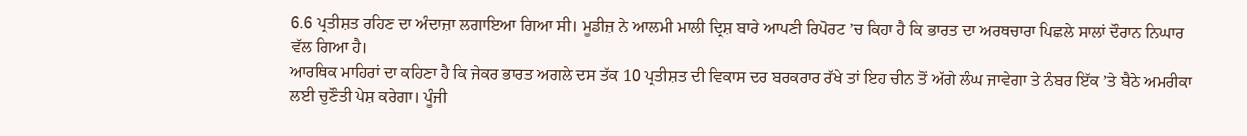6.6 ਪ੍ਰਤੀਸ਼ਤ ਰਹਿਣ ਦਾ ਅੰਦਾਜ਼ਾ ਲਗਾਇਆ ਗਿਆ ਸੀ। ਮੂਡੀਜ਼ ਨੇ ਆਲਮੀ ਮਾਲੀ ਦ੍ਰਿਸ਼ ਬਾਰੇ ਆਪਣੀ ਰਿਪੋਰਟ ’ਚ ਕਿਹਾ ਹੈ ਕਿ ਭਾਰਤ ਦਾ ਅਰਥਚਾਰਾ ਪਿਛਲੇ ਸਾਲਾਂ ਦੌਰਾਨ ਨਿਘਾਰ ਵੱਲ ਗਿਆ ਹੈ।
ਆਰਥਿਕ ਮਾਹਿਰਾਂ ਦਾ ਕਹਿਣਾ ਹੈ ਕਿ ਜੇਕਰ ਭਾਰਤ ਅਗਲੇ ਦਸ ਤੱਕ 10 ਪ੍ਰਤੀਸ਼ਤ ਦੀ ਵਿਕਾਸ ਦਰ ਬਰਕਰਾਰ ਰੱਖੇ ਤਾਂ ਇਹ ਚੀਨ ਤੋਂ ਅੱਗੇ ਲੰਘ ਜਾਵੇਗਾ ਤੇ ਨੰਬਰ ਇੱਕ ’ਤੇ ਬੈਠੇ ਅਮਰੀਕਾ ਲਈ ਚੁਣੌਤੀ ਪੇਸ਼ ਕਰੇਗਾ। ਪੂੰਜੀ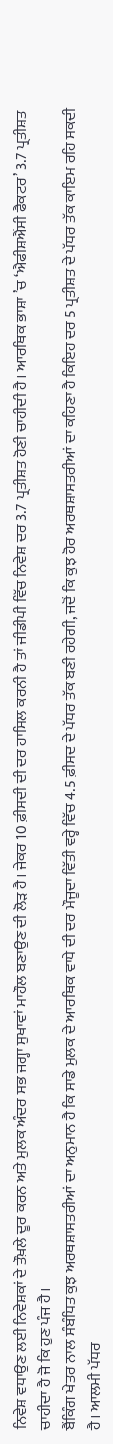ਨਿਵੇਸ਼ ਵਧਾਉਣ ਲਈ ਨਿਵੇਸ਼ਕਾਂ ਦੇ ਤੌਖ਼ਲੇ ਦੂਰ ਕਰਨ ਅਤੇ ਮੁਲਕ ਅੰਦਰ ਸਭ ਜਗ੍ਹਾ ਸੁਖਾਵਾਂ ਮਾਹੌਲ ਬਣਾਉਣ ਦੀ ਲੋੜ ਹੈ। ਜੇਕਰ 10 ਫ਼ੀਸਦੀ ਦੀ ਦਰ ਹਾਸਿਲ ਕਰਨੀ ਹੈ ਤਾਂ ਜੀਡੀਪੀ ਵਿੱਚ ਨਿਵੇਸ਼ ਦਰ 3.7 ਪ੍ਰਤੀਸ਼ਤ ਹੋਣੀ ਚਾਹੀਦੀ ਹੈ। ਆਰਥਿਕ ਭਾਸ਼ਾ ’ਚ ‘ਐਫੀਸ਼ਐਂਸੀ ਫੈਕਟਰ’ 3.7 ਪ੍ਰਤੀਸ਼ਤ ਚਾਹੀਦਾ ਹੈ ਜੋ ਕਿ ਹੁਣ ਪੰਜ ਹੈ।
ਬੈਂਕਿੰਗ ਖੇਤਰ ਨਾਲ ਸੰਬੰਧਿਤ ਕੁਝ ਅਰਥਸ਼ਾਸਤਰੀਆਂ ਦਾ ਅਨੁਮਾਨ ਹੈ ਕਿ ਸਾਡੇ ਮੁਲਕ ਦੇ ਆਰਥਿਕ ਵਾਧੇ ਦੀ ਦਰ ਮੌਜੂਦਾ ਵਿੱਤੀ ਵਰ੍ਹੇ ਵਿੱਚ 4.5 ਫ਼ੀਸਦ ਦੇ ਪੱਧਰ ਤੱਕ ਬਣੀ ਰਹੇਗੀ, ਜਦੋਂ ਕਿ ਕੁਝ ਹੋਰ ਅਰਥਸ਼ਾਸਤਰੀਆਂ ਦਾ ਕਹਿਣਾ ਹੈ ਕਿਇਹ ਦਰ 5 ਪ੍ਰਤੀਸ਼ਤ ਦੇ ਪੱਧਰ ਤੱਕ ਕਾਇਮ ਰਹਿ ਸਕਦੀ ਹੈ। ਆਲਮੀ ਪੱਧਰ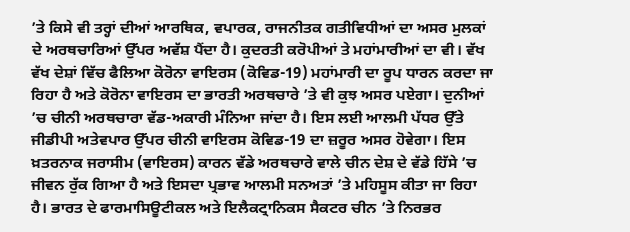’ਤੇ ਕਿਸੇ ਵੀ ਤਰ੍ਹਾਂ ਦੀਆਂ ਆਰਥਿਕ, ਵਪਾਰਕ, ਰਾਜਨੀਤਕ ਗਤੀਵਿਧੀਆਂ ਦਾ ਅਸਰ ਮੁਲਕਾਂ ਦੇ ਅਰਥਚਾਰਿਆਂ ਉੱਪਰ ਅਵੱਸ਼ ਪੈਂਦਾ ਹੈ। ਕੁਦਰਤੀ ਕਰੋਪੀਆਂ ਤੇ ਮਹਾਂਮਾਰੀਆਂ ਦਾ ਵੀ। ਵੱਖ ਵੱਖ ਦੇਸ਼ਾਂ ਵਿੱਚ ਫੈਲਿਆ ਕੋਰੋਨਾ ਵਾਇਰਸ (ਕੋਵਿਡ-19) ਮਹਾਂਮਾਰੀ ਦਾ ਰੂਪ ਧਾਰਨ ਕਰਦਾ ਜਾ ਰਿਹਾ ਹੈ ਅਤੇ ਕੋਰੋਨਾ ਵਾਇਰਸ ਦਾ ਭਾਰਤੀ ਅਰਥਚਾਰੇ ’ਤੇ ਵੀ ਕੁਝ ਅਸਰ ਪਏਗਾ। ਦੁਨੀਆਂ ’ਚ ਚੀਨੀ ਅਰਥਚਾਰਾ ਵੱਡ-ਅਕਾਰੀ ਮੰਨਿਆ ਜਾਂਦਾ ਹੈ। ਇਸ ਲਈ ਆਲਮੀ ਪੱਧਰ ਉੱਤੇ ਜੀਡੀਪੀ ਅਤੇਵਪਾਰ ਉੱਪਰ ਚੀਨੀ ਵਾਇਰਸ ਕੋਵਿਡ-19 ਦਾ ਜ਼ਰੂਰ ਅਸਰ ਹੋਵੇਗਾ। ਇਸ ਖ਼ਤਰਨਾਕ ਜਰਾਸੀਮ (ਵਾਇਰਸ) ਕਾਰਨ ਵੱਡੇ ਅਰਥਚਾਰੇ ਵਾਲੇ ਚੀਨ ਦੇਸ਼ ਦੇ ਵੱਡੇ ਹਿੱਸੇ ’ਚ ਜੀਵਨ ਰੁੱਕ ਗਿਆ ਹੈ ਅਤੇ ਇਸਦਾ ਪ੍ਰਭਾਵ ਆਲਮੀ ਸਨਅਤਾਂ ’ਤੇ ਮਹਿਸੂਸ ਕੀਤਾ ਜਾ ਰਿਹਾ ਹੈ। ਭਾਰਤ ਦੇ ਫਾਰਮਾਸਿਊਟੀਕਲ ਅਤੇ ਇਲੈਕਟ੍ਰਾਨਿਕਸ ਸੈਕਟਰ ਚੀਨ ’ਤੇ ਨਿਰਭਰ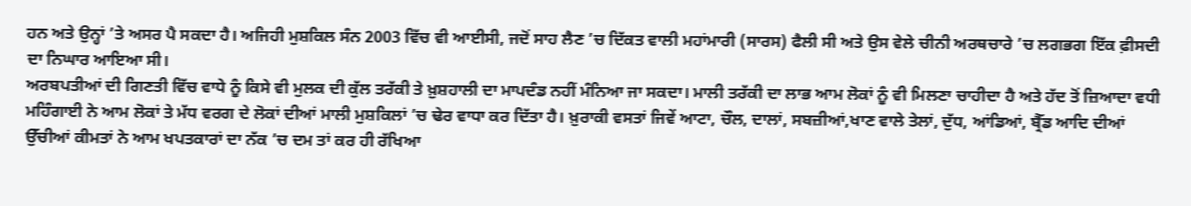ਹਨ ਅਤੇ ਉਨ੍ਹਾਂ ’ਤੇ ਅਸਰ ਪੈ ਸਕਦਾ ਹੈ। ਅਜਿਹੀ ਮੁਸ਼ਕਿਲ ਸੰਨ 2003 ਵਿੱਚ ਵੀ ਆਈਸੀ, ਜਦੋਂ ਸਾਹ ਲੈਣ ’ਚ ਦਿੱਕਤ ਵਾਲੀ ਮਹਾਂਮਾਰੀ (ਸਾਰਸ) ਫੈਲੀ ਸੀ ਅਤੇ ਉਸ ਵੇਲੇ ਚੀਨੀ ਅਰਥਚਾਰੇ ’ਚ ਲਗਭਗ ਇੱਕ ਫ਼ੀਸਦੀ ਦਾ ਨਿਘਾਰ ਆਇਆ ਸੀ।
ਅਰਬਪਤੀਆਂ ਦੀ ਗਿਣਤੀ ਵਿੱਚ ਵਾਧੇ ਨੂੰ ਕਿਸੇ ਵੀ ਮੁਲਕ ਦੀ ਕੁੱਲ ਤਰੱਕੀ ਤੇ ਖ਼ੁਸ਼ਹਾਲੀ ਦਾ ਮਾਪਦੰਡ ਨਹੀਂ ਮੰਨਿਆ ਜਾ ਸਕਦਾ। ਮਾਲੀ ਤਰੱਕੀ ਦਾ ਲਾਭ ਆਮ ਲੋਕਾਂ ਨੂੰ ਵੀ ਮਿਲਣਾ ਚਾਹੀਦਾ ਹੈ ਅਤੇ ਹੱਦ ਤੋਂ ਜ਼ਿਆਦਾ ਵਧੀ ਮਹਿੰਗਾਈ ਨੇ ਆਮ ਲੋਕਾਂ ਤੇ ਮੱਧ ਵਰਗ ਦੇ ਲੋਕਾਂ ਦੀਆਂ ਮਾਲੀ ਮੁਸ਼ਕਿਲਾਂ ’ਚ ਢੇਰ ਵਾਧਾ ਕਰ ਦਿੱਤਾ ਹੈ। ਖ਼ੁਰਾਕੀ ਵਸਤਾਂ ਜਿਵੇਂ ਆਟਾ, ਚੌਲ, ਦਾਲਾਂ, ਸਬਜ਼ੀਆਂ,ਖਾਣ ਵਾਲੇ ਤੇਲਾਂ, ਦੁੱਧ, ਆਂਡਿਆਂ, ਬ੍ਰੈੱਡ ਆਦਿ ਦੀਆਂ ਉੱਚੀਆਂ ਕੀਮਤਾਂ ਨੇ ਆਮ ਖਪਤਕਾਰਾਂ ਦਾ ਨੱਕ ’ਚ ਦਮ ਤਾਂ ਕਰ ਹੀ ਰੱਖਿਆ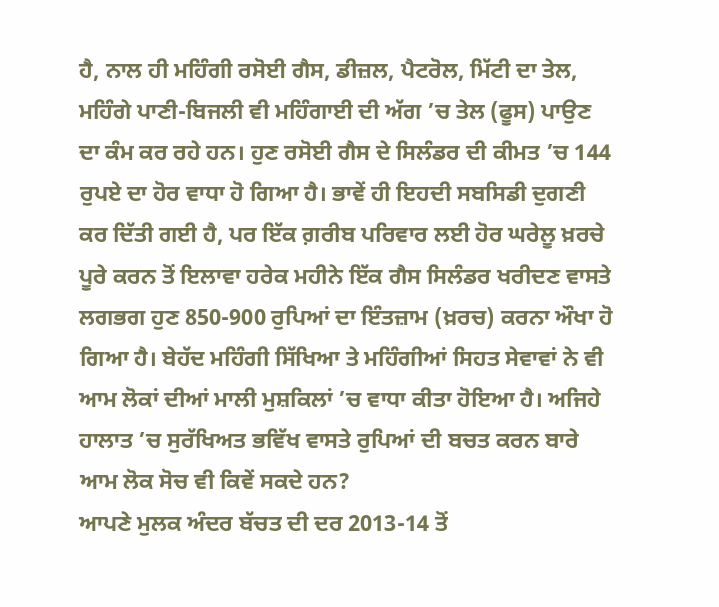ਹੈ, ਨਾਲ ਹੀ ਮਹਿੰਗੀ ਰਸੋਈ ਗੈਸ, ਡੀਜ਼ਲ, ਪੈਟਰੋਲ, ਮਿੱਟੀ ਦਾ ਤੇਲ, ਮਹਿੰਗੇ ਪਾਣੀ-ਬਿਜਲੀ ਵੀ ਮਹਿੰਗਾਈ ਦੀ ਅੱਗ ’ਚ ਤੇਲ (ਫੂਸ) ਪਾਉਣ ਦਾ ਕੰਮ ਕਰ ਰਹੇ ਹਨ। ਹੁਣ ਰਸੋਈ ਗੈਸ ਦੇ ਸਿਲੰਡਰ ਦੀ ਕੀਮਤ ’ਚ 144 ਰੁਪਏ ਦਾ ਹੋਰ ਵਾਧਾ ਹੋ ਗਿਆ ਹੈ। ਭਾਵੇਂ ਹੀ ਇਹਦੀ ਸਬਸਿਡੀ ਦੁਗਣੀ ਕਰ ਦਿੱਤੀ ਗਈ ਹੈ, ਪਰ ਇੱਕ ਗ਼ਰੀਬ ਪਰਿਵਾਰ ਲਈ ਹੋਰ ਘਰੇਲੂ ਖ਼ਰਚੇ ਪੂਰੇ ਕਰਨ ਤੋਂ ਇਲਾਵਾ ਹਰੇਕ ਮਹੀਨੇ ਇੱਕ ਗੈਸ ਸਿਲੰਡਰ ਖਰੀਦਣ ਵਾਸਤੇ ਲਗਭਗ ਹੁਣ 850-900 ਰੁਪਿਆਂ ਦਾ ਇੰਤਜ਼ਾਮ (ਖ਼ਰਚ) ਕਰਨਾ ਔਖਾ ਹੋ ਗਿਆ ਹੈ। ਬੇਹੱਦ ਮਹਿੰਗੀ ਸਿੱਖਿਆ ਤੇ ਮਹਿੰਗੀਆਂ ਸਿਹਤ ਸੇਵਾਵਾਂ ਨੇ ਵੀ ਆਮ ਲੋਕਾਂ ਦੀਆਂ ਮਾਲੀ ਮੁਸ਼ਕਿਲਾਂ ’ਚ ਵਾਧਾ ਕੀਤਾ ਹੋਇਆ ਹੈ। ਅਜਿਹੇ ਹਾਲਾਤ ’ਚ ਸੁਰੱਖਿਅਤ ਭਵਿੱਖ ਵਾਸਤੇ ਰੁਪਿਆਂ ਦੀ ਬਚਤ ਕਰਨ ਬਾਰੇ ਆਮ ਲੋਕ ਸੋਚ ਵੀ ਕਿਵੇਂ ਸਕਦੇ ਹਨ?
ਆਪਣੇ ਮੁਲਕ ਅੰਦਰ ਬੱਚਤ ਦੀ ਦਰ 2013-14 ਤੋਂ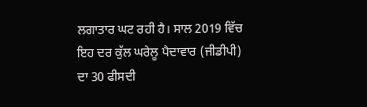ਲਗਾਤਾਰ ਘਟ ਰਹੀ ਹੈ। ਸਾਲ 2019 ਵਿੱਚ ਇਹ ਦਰ ਕੁੱਲ ਘਰੇਲੂ ਪੈਦਾਵਾਰ (ਜੀਡੀਪੀ) ਦਾ 30 ਫੀਸਦੀ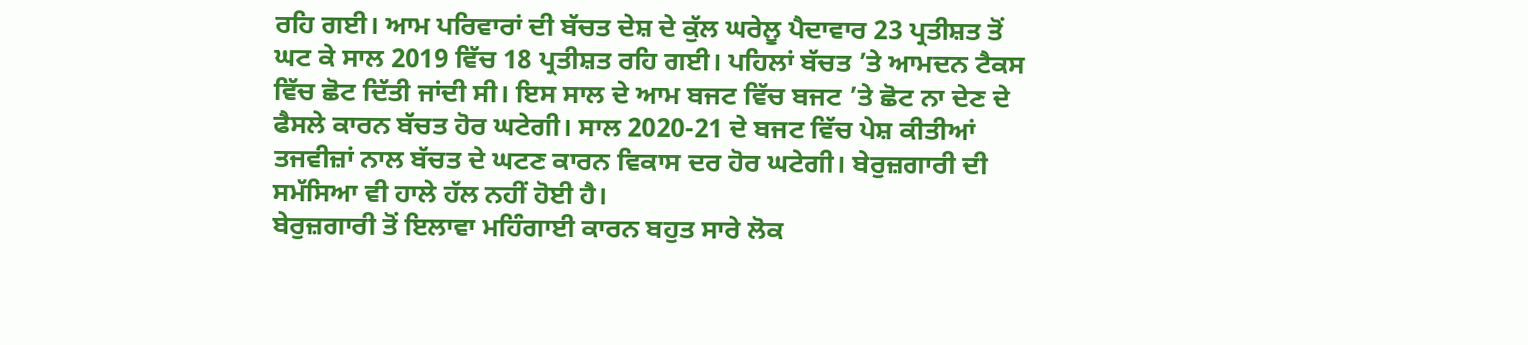ਰਹਿ ਗਈ। ਆਮ ਪਰਿਵਾਰਾਂ ਦੀ ਬੱਚਤ ਦੇਸ਼ ਦੇ ਕੁੱਲ ਘਰੇਲੂ ਪੈਦਾਵਾਰ 23 ਪ੍ਰਤੀਸ਼ਤ ਤੋਂ ਘਟ ਕੇ ਸਾਲ 2019 ਵਿੱਚ 18 ਪ੍ਰਤੀਸ਼ਤ ਰਹਿ ਗਈ। ਪਹਿਲਾਂ ਬੱਚਤ ’ਤੇ ਆਮਦਨ ਟੈਕਸ ਵਿੱਚ ਛੋਟ ਦਿੱਤੀ ਜਾਂਦੀ ਸੀ। ਇਸ ਸਾਲ ਦੇ ਆਮ ਬਜਟ ਵਿੱਚ ਬਜਟ ’ਤੇ ਛੋਟ ਨਾ ਦੇਣ ਦੇ ਫੈਸਲੇ ਕਾਰਨ ਬੱਚਤ ਹੋਰ ਘਟੇਗੀ। ਸਾਲ 2020-21 ਦੇ ਬਜਟ ਵਿੱਚ ਪੇਸ਼ ਕੀਤੀਆਂ ਤਜਵੀਜ਼ਾਂ ਨਾਲ ਬੱਚਤ ਦੇ ਘਟਣ ਕਾਰਨ ਵਿਕਾਸ ਦਰ ਹੋਰ ਘਟੇਗੀ। ਬੇਰੁਜ਼ਗਾਰੀ ਦੀ ਸਮੱਸਿਆ ਵੀ ਹਾਲੇ ਹੱਲ ਨਹੀਂ ਹੋਈ ਹੈ।
ਬੇਰੁਜ਼ਗਾਰੀ ਤੋਂ ਇਲਾਵਾ ਮਹਿੰਗਾਈ ਕਾਰਨ ਬਹੁਤ ਸਾਰੇ ਲੋਕ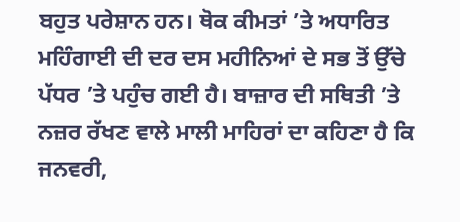ਬਹੁਤ ਪਰੇਸ਼ਾਨ ਹਨ। ਥੋਕ ਕੀਮਤਾਂ ’ਤੇ ਅਧਾਰਿਤ ਮਹਿੰਗਾਈ ਦੀ ਦਰ ਦਸ ਮਹੀਨਿਆਂ ਦੇ ਸਭ ਤੋਂ ਉੱਚੇ ਪੱਧਰ ’ਤੇ ਪਹੁੰਚ ਗਈ ਹੈ। ਬਾਜ਼ਾਰ ਦੀ ਸਥਿਤੀ ’ਤੇ ਨਜ਼ਰ ਰੱਖਣ ਵਾਲੇ ਮਾਲੀ ਮਾਹਿਰਾਂ ਦਾ ਕਹਿਣਾ ਹੈ ਕਿ ਜਨਵਰੀ,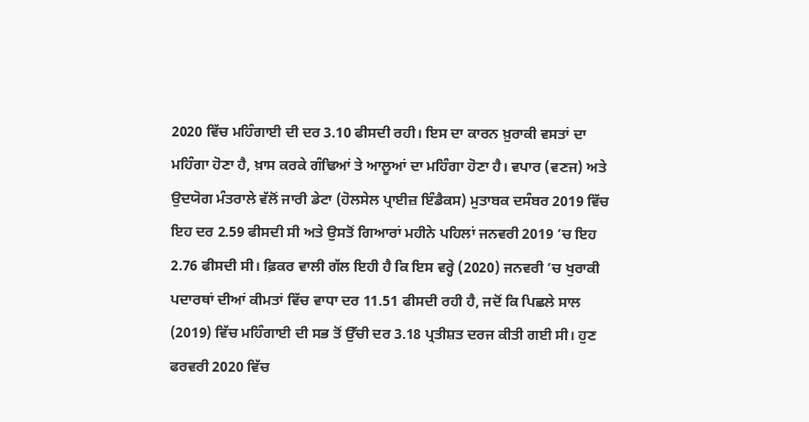2020 ਵਿੱਚ ਮਹਿੰਗਾਈ ਦੀ ਦਰ 3.10 ਫੀਸਦੀ ਰਹੀ। ਇਸ ਦਾ ਕਾਰਨ ਖ਼ੁਰਾਕੀ ਵਸਤਾਂ ਦਾ ਮਹਿੰਗਾ ਹੋਣਾ ਹੈ, ਖ਼ਾਸ ਕਰਕੇ ਗੰਢਿਆਂ ਤੇ ਆਲੂਆਂ ਦਾ ਮਹਿੰਗਾ ਹੋਣਾ ਹੈ। ਵਪਾਰ (ਵਣਜ) ਅਤੇ ਉਦਯੋਗ ਮੰਤਰਾਲੇ ਵੱਲੋਂ ਜਾਰੀ ਡੇਟਾ (ਹੋਲਸੇਲ ਪ੍ਰਾਈਜ਼ ਇੰਡੈਕਸ) ਮੁਤਾਬਕ ਦਸੰਬਰ 2019 ਵਿੱਚ ਇਹ ਦਰ 2.59 ਫੀਸਦੀ ਸੀ ਅਤੇ ਉਸਤੋਂ ਗਿਆਰਾਂ ਮਹੀਨੇ ਪਹਿਲਾਂ ਜਨਵਰੀ 2019 ’ਚ ਇਹ 2.76 ਫੀਸਦੀ ਸੀ। ਫ਼ਿਕਰ ਵਾਲੀ ਗੱਲ ਇਹੀ ਹੈ ਕਿ ਇਸ ਵਰ੍ਹੇ (2020) ਜਨਵਰੀ ’ਚ ਖੁਰਾਕੀ ਪਦਾਰਥਾਂ ਦੀਆਂ ਕੀਮਤਾਂ ਵਿੱਚ ਵਾਧਾ ਦਰ 11.51 ਫੀਸਦੀ ਰਹੀ ਹੈ, ਜਦੋਂ ਕਿ ਪਿਛਲੇ ਸਾਲ (2019) ਵਿੱਚ ਮਹਿੰਗਾਈ ਦੀ ਸਭ ਤੋਂ ਉੱਚੀ ਦਰ 3.18 ਪ੍ਰਤੀਸ਼ਤ ਦਰਜ ਕੀਤੀ ਗਈ ਸੀ। ਹੁਣ ਫਰਵਰੀ 2020 ਵਿੱਚ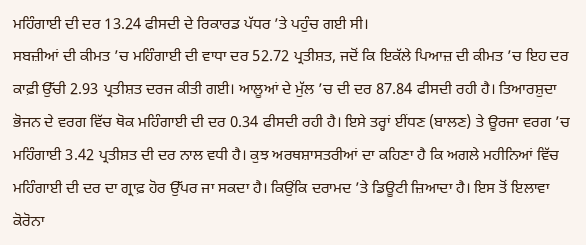ਮਹਿੰਗਾਈ ਦੀ ਦਰ 13.24 ਫੀਸਦੀ ਦੇ ਰਿਕਾਰਡ ਪੱਧਰ ’ਤੇ ਪਹੁੰਚ ਗਈ ਸੀ।
ਸਬਜ਼ੀਆਂ ਦੀ ਕੀਮਤ ’ਚ ਮਹਿੰਗਾਈ ਦੀ ਵਾਧਾ ਦਰ 52.72 ਪ੍ਰਤੀਸ਼ਤ, ਜਦੋਂ ਕਿ ਇਕੱਲੇ ਪਿਆਜ਼ ਦੀ ਕੀਮਤ ’ਚ ਇਹ ਦਰ ਕਾਫ਼ੀ ਉੱਚੀ 2.93 ਪ੍ਰਤੀਸ਼ਤ ਦਰਜ ਕੀਤੀ ਗਈ। ਆਲੂਆਂ ਦੇ ਮੁੱਲ ’ਚ ਦੀ ਦਰ 87.84 ਫੀਸਦੀ ਰਹੀ ਹੈ। ਤਿਆਰਸ਼ੁਦਾ ਭੋਜਨ ਦੇ ਵਰਗ ਵਿੱਚ ਥੋਕ ਮਹਿੰਗਾਈ ਦੀ ਦਰ 0.34 ਫੀਸਦੀ ਰਹੀ ਹੈ। ਇਸੇ ਤਰ੍ਹਾਂ ਈਂਧਣ (ਬਾਲਣ) ਤੇ ਊਰਜਾ ਵਰਗ ’ਚ ਮਹਿੰਗਾਈ 3.42 ਪ੍ਰਤੀਸ਼ਤ ਦੀ ਦਰ ਨਾਲ ਵਧੀ ਹੈ। ਕੁਝ ਅਰਥਸ਼ਾਸਤਰੀਆਂ ਦਾ ਕਹਿਣਾ ਹੈ ਕਿ ਅਗਲੇ ਮਹੀਨਿਆਂ ਵਿੱਚ ਮਹਿੰਗਾਈ ਦੀ ਦਰ ਦਾ ਗ੍ਰਾਫ਼ ਹੋਰ ਉੱਪਰ ਜਾ ਸਕਦਾ ਹੈ। ਕਿਉਂਕਿ ਦਰਾਮਦ ’ਤੇ ਡਿਊਟੀ ਜ਼ਿਆਦਾ ਹੈ। ਇਸ ਤੋਂ ਇਲਾਵਾ ਕੋਰੋਨਾ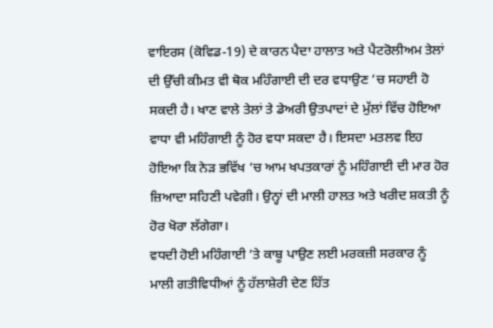ਵਾਇਰਸ (ਕੋਵਿਡ-19) ਦੇ ਕਾਰਨ ਪੈਦਾ ਹਾਲਾਤ ਅਤੇ ਪੈਟਰੋਲੀਅਮ ਤੇਲਾਂ ਦੀ ਉੱਚੀ ਕੀਮਤ ਵੀ ਥੋਕ ਮਹਿੰਗਾਈ ਦੀ ਦਰ ਵਧਾਉਣ ’ਚ ਸਹਾਈ ਹੋ ਸਕਦੀ ਹੈ। ਖਾਣ ਵਾਲੇ ਤੇਲਾਂ ਤੇ ਡੇਅਰੀ ਉਤਪਾਦਾਂ ਦੇ ਮੁੱਲਾਂ ਵਿੱਚ ਹੋਇਆ ਵਾਧਾ ਵੀ ਮਹਿੰਗਾਈ ਨੂੰ ਹੋਰ ਵਧਾ ਸਕਦਾ ਹੈ। ਇਸਦਾ ਮਤਲਵ ਇਹ ਹੋਇਆ ਕਿ ਨੇੜ ਭਵਿੱਖ ’ਚ ਆਮ ਖਪਤਕਾਰਾਂ ਨੂੰ ਮਹਿੰਗਾਈ ਦੀ ਮਾਰ ਹੋਰ ਜ਼ਿਆਦਾ ਸਹਿਣੀ ਪਵੇਗੀ। ਉਨ੍ਹਾਂ ਦੀ ਮਾਲੀ ਹਾਲਤ ਅਤੇ ਖਰੀਦ ਸ਼ਕਤੀ ਨੂੰ ਹੋਰ ਖੋਰਾ ਲੱਗੇਗਾ।
ਵਧਦੀ ਹੋਈ ਮਹਿੰਗਾਈ ’ਤੇ ਕਾਬੂ ਪਾਉਣ ਲਈ ਮਰਕਜ਼ੀ ਸਰਕਾਰ ਨੂੰ ਮਾਲੀ ਗਤੀਵਿਧੀਆਂ ਨੂੰ ਹੱਲਾਸ਼ੇਰੀ ਦੇਣ ਹਿੱਤ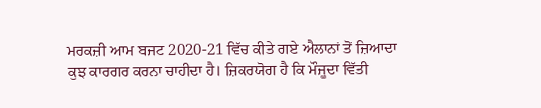ਮਰਕਜ਼ੀ ਆਮ ਬਜਟ 2020-21 ਵਿੱਚ ਕੀਤੇ ਗਏ ਐਲਾਨਾਂ ਤੋਂ ਜ਼ਿਆਦਾ ਕੁਝ ਕਾਰਗਰ ਕਰਨਾ ਚਾਹੀਦਾ ਹੈ। ਜ਼ਿਕਰਯੋਗ ਹੈ ਕਿ ਮੌਜੂਦਾ ਵਿੱਤੀ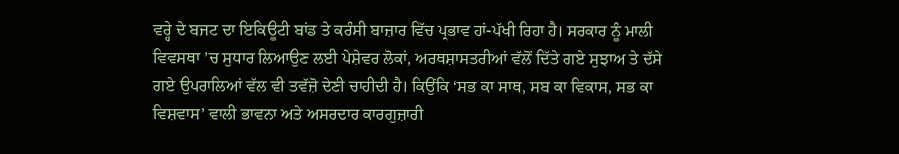ਵਰ੍ਹੇ ਦੇ ਬਜਟ ਦਾ ਇਕਿਊਟੀ ਬਾਂਡ ਤੇ ਕਰੰਸੀ ਬਾਜ਼ਾਰ ਵਿੱਚ ਪ੍ਰਭਾਵ ਹਾਂ-ਪੱਖੀ ਰਿਹਾ ਹੈ। ਸਰਕਾਰ ਨੂੰ ਮਾਲੀ ਵਿਵਸਥਾ ’ਚ ਸੁਧਾਰ ਲਿਆਉਣ ਲਈ ਪੇਸ਼ੇਵਰ ਲੋਕਾਂ, ਅਰਥਸ਼ਾਸਤਰੀਆਂ ਵੱਲੋਂ ਦਿੱਤੇ ਗਏ ਸੁਝਾਅ ਤੇ ਦੱਸੇ ਗਏ ਉਪਰਾਲਿਆਂ ਵੱਲ ਵੀ ਤਵੱਜ਼ੋ ਦੇਣੀ ਚਾਹੀਦੀ ਹੈ। ਕਿਉਂਕਿ ‘ਸਭ ਕਾ ਸਾਥ, ਸਬ ਕਾ ਵਿਕਾਸ, ਸਭ ਕਾ ਵਿਸ਼ਵਾਸ’ ਵਾਲੀ ਭਾਵਨਾ ਅਤੇ ਅਸਰਦਾਰ ਕਾਰਗੁਜ਼ਾਰੀ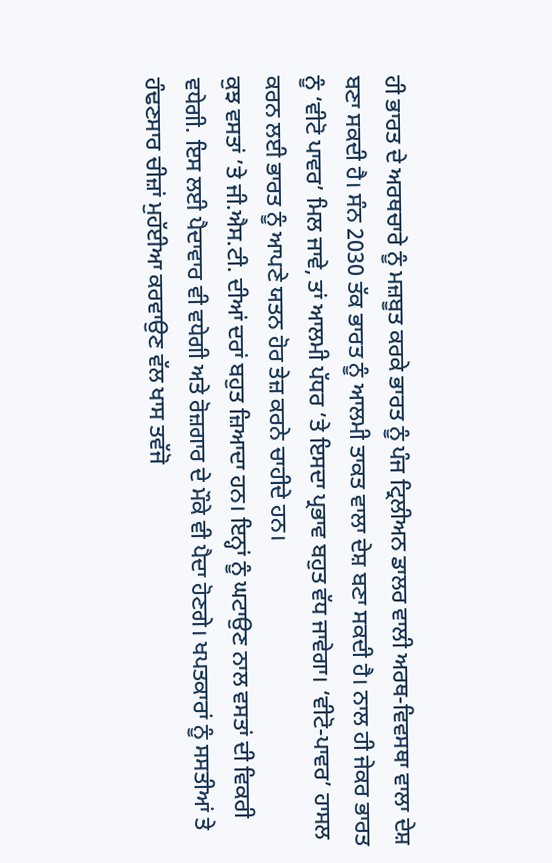ਹੀ ਭਾਰਤ ਦੇ ਅਰਥਚਾਰੇ ਨੂੰ ਮਜ਼ਬੂਤ ਕਰਕੇ ਭਾਰਤ ਨੂੰ ਪੰਜ ਟ੍ਰਿਲੀਅਨ ਡਾਲਰ ਵਾਲੀ ਅਰਥ-ਵਿਵਸਥਾ ਵਾਲਾ ਦੇਸ਼ ਬਣਾ ਸਕਦੀ ਹੈ। ਸੰਨ 2030 ਤੱਕ ਭਾਰਤ ਨੂੰ ਆਲਮੀ ਤਾਕਤ ਵਾਲਾ ਦੇਸ਼ ਬਣਾ ਸਕਦੀ ਹੈ। ਨਾਲ ਹੀ ਜੇਕਰ ਭਾਰਤ ਨੂੰ ‘ਵੀਟੋ ਪਾਵਰ’ ਮਿਲ ਜਾਵੇ, ਤਾਂ ਆਲਮੀ ਪੱਧਰ ’ਤੇ ਇਸਦਾ ਪ੍ਰਭਾਵ ਬਹੁਤ ਵੱਧ ਜਾਵੇਗਾ। ‘ਵੀਟੋ-ਪਾਵਰ’ ਹਾਸਲ ਕਰਨ ਲਈ ਭਾਰਤ ਨੂੰ ਆਪਣੇ ਯਤਨ ਹੋਰ ਤੇਜ਼ ਕਰਨੇ ਚਾਹੀਦੇ ਹਨ।
ਕੁਝ ਵਸਤਾਂ ’ਤੇ ਜੀ.ਐਸ.ਟੀ. ਦੀਆਂ ਦਰਾਂ ਬਹੁਤ ਜ਼ਿਆਦਾ ਹਨ। ਇਨ੍ਹਾਂ ਨੂੰ ਘਟਾਉਣ ਨਾਲ ਵਸਤਾਂ ਦੀ ਵਿਕਰੀ ਵਧੇਗੀ. ਇਸ ਲਈ ਪੈਦਾਵਾਰ ਵੀ ਵਧੇਗੀ ਅਤੇ ਰੋਜ਼ਗਾਰ ਦੇ ਮੌਕੇ ਵੀ ਪੈਦਾ ਹੋਣਗੇ। ਖਪਤਕਾਰਾਂ ਨੂੰ ਸਸਤੀਆਂ ਤੇ ਹੰਢਣਸਾਰ ਚੀਜ਼ਾਂ ਮੁਹੱਈਆ ਕਰਵਾਉਣ ਵੱਲ ਖਾਸ ਤਵੱਜੋ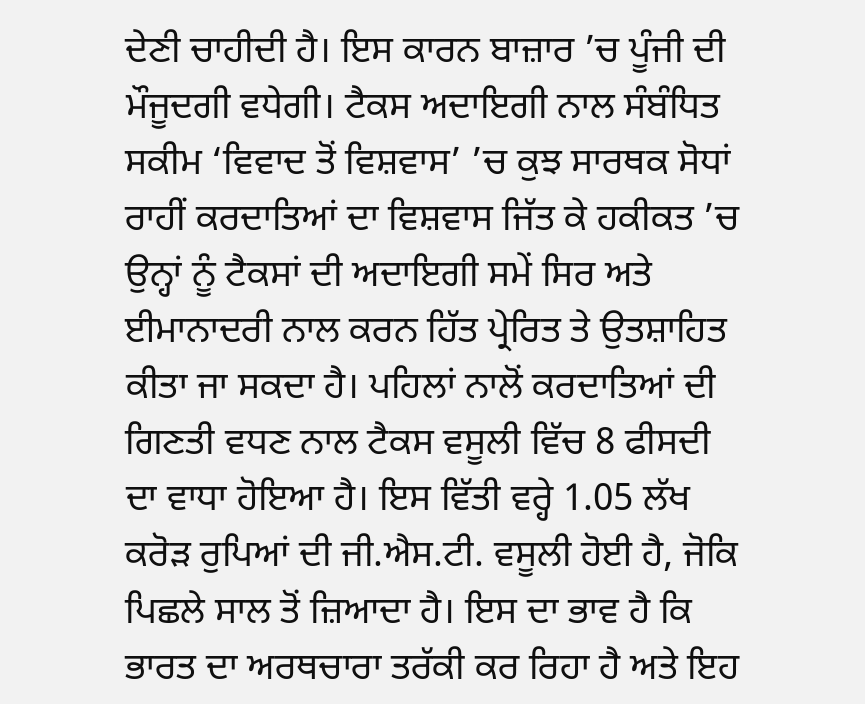ਦੇਣੀ ਚਾਹੀਦੀ ਹੈ। ਇਸ ਕਾਰਨ ਬਾਜ਼ਾਰ ’ਚ ਪੂੰਜੀ ਦੀ ਮੌਜੂਦਗੀ ਵਧੇਗੀ। ਟੈਕਸ ਅਦਾਇਗੀ ਨਾਲ ਸੰਬੰਧਿਤ ਸਕੀਮ ‘ਵਿਵਾਦ ਤੋਂ ਵਿਸ਼ਵਾਸ’ ’ਚ ਕੁਝ ਸਾਰਥਕ ਸੋਧਾਂ ਰਾਹੀਂ ਕਰਦਾਤਿਆਂ ਦਾ ਵਿਸ਼ਵਾਸ ਜਿੱਤ ਕੇ ਹਕੀਕਤ ’ਚ ਉਨ੍ਹਾਂ ਨੂੰ ਟੈਕਸਾਂ ਦੀ ਅਦਾਇਗੀ ਸਮੇਂ ਸਿਰ ਅਤੇ ਈਮਾਨਾਦਰੀ ਨਾਲ ਕਰਨ ਹਿੱਤ ਪ੍ਰੇਰਿਤ ਤੇ ਉਤਸ਼ਾਹਿਤ ਕੀਤਾ ਜਾ ਸਕਦਾ ਹੈ। ਪਹਿਲਾਂ ਨਾਲੋਂ ਕਰਦਾਤਿਆਂ ਦੀ ਗਿਣਤੀ ਵਧਣ ਨਾਲ ਟੈਕਸ ਵਸੂਲੀ ਵਿੱਚ 8 ਫੀਸਦੀ ਦਾ ਵਾਧਾ ਹੋਇਆ ਹੈ। ਇਸ ਵਿੱਤੀ ਵਰ੍ਹੇ 1.05 ਲੱਖ ਕਰੋੜ ਰੁਪਿਆਂ ਦੀ ਜੀ.ਐਸ.ਟੀ. ਵਸੂਲੀ ਹੋਈ ਹੈ, ਜੋਕਿ ਪਿਛਲੇ ਸਾਲ ਤੋਂ ਜ਼ਿਆਦਾ ਹੈ। ਇਸ ਦਾ ਭਾਵ ਹੈ ਕਿ ਭਾਰਤ ਦਾ ਅਰਥਚਾਰਾ ਤਰੱਕੀ ਕਰ ਰਿਹਾ ਹੈ ਅਤੇ ਇਹ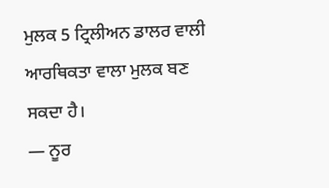ਮੁਲਕ 5 ਟ੍ਰਿਲੀਅਨ ਡਾਲਰ ਵਾਲੀ ਆਰਥਿਕਤਾ ਵਾਲਾ ਮੁਲਕ ਬਣ ਸਕਦਾ ਹੈ।
— ਨੂਰ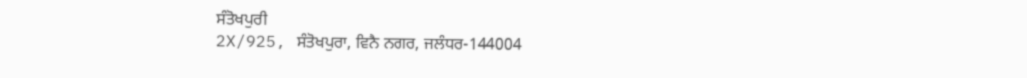ਸੰਤੋਖਪੁਰੀ
2X/925, ਸੰਤੋਖਪੁਰਾ, ਵਿਨੈ ਨਗਰ, ਜਲੰਧਰ-144004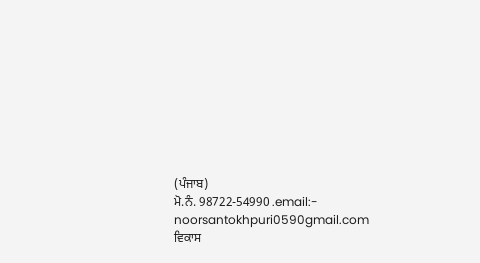(ਪੰਜਾਬ)
ਮੋ.ਨੰ. 98722-54990 .email:- noorsantokhpuri0590gmail.com
ਵਿਕਾਸ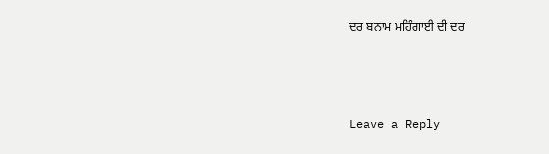ਦਰ ਬਨਾਮ ਮਹਿੰਗਾਈ ਦੀ ਦਰ



Leave a Reply